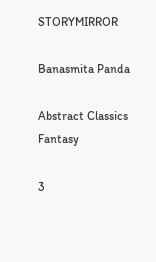STORYMIRROR

Banasmita Panda

Abstract Classics Fantasy

3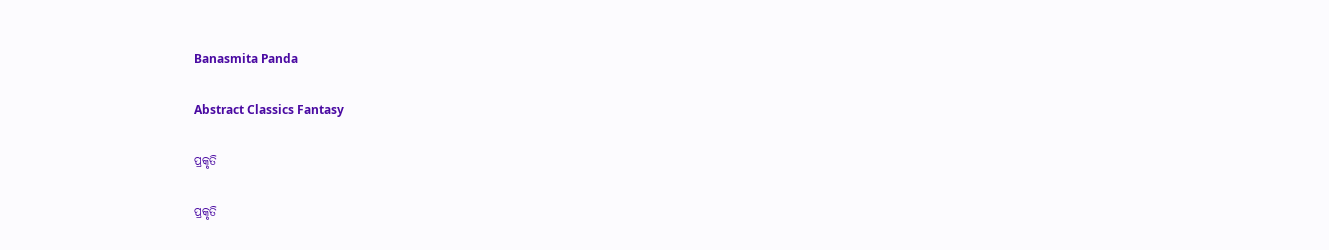Banasmita Panda

Abstract Classics Fantasy

ପ୍ରକୃତି

ପ୍ରକୃତି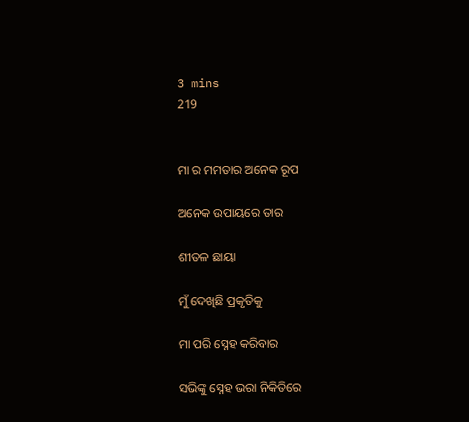3 mins
219


ମା ର ମମତାର ଅନେକ ରୂପ

ଅନେକ ଉପାୟରେ ତାର

ଶୀତଳ ଛାୟା

ମୁଁ ଦେଖିଛି ପ୍ରକୃତିକୁ

ମା ପରି ସ୍ନେହ କରିବାର

ସଭିଙ୍କୁ ସ୍ନେହ ଭରା ନିକିତିରେ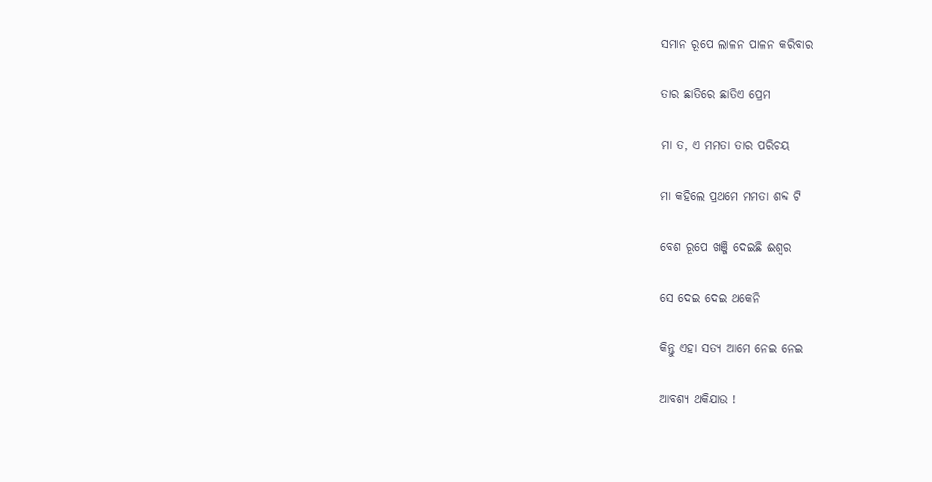ସମାନ ରୂପେ ଲାଳନ ପାଳନ କରିବାର

ତାର ଛାତିରେ ଛାତିଏ ପ୍ରେମ

ମା ତ, ଏ ମମତା ତାର ପରିଚୟ

ମା କହିଲେ ପ୍ରଥମେ ମମତା ଶବ୍ଦ ଟି

ବେଶ ରୂପେ ଖଞ୍ଜି ଦେଇଛି ଈଶ୍ୱର

ସେ ଦେଇ ଦେଇ ଥକେନି

କିନ୍ତୁ ଏହା ସତ୍ୟ ଆମେ ନେଇ ନେଇ

ଆବଶ୍ୟ ଥକିଯାଉ !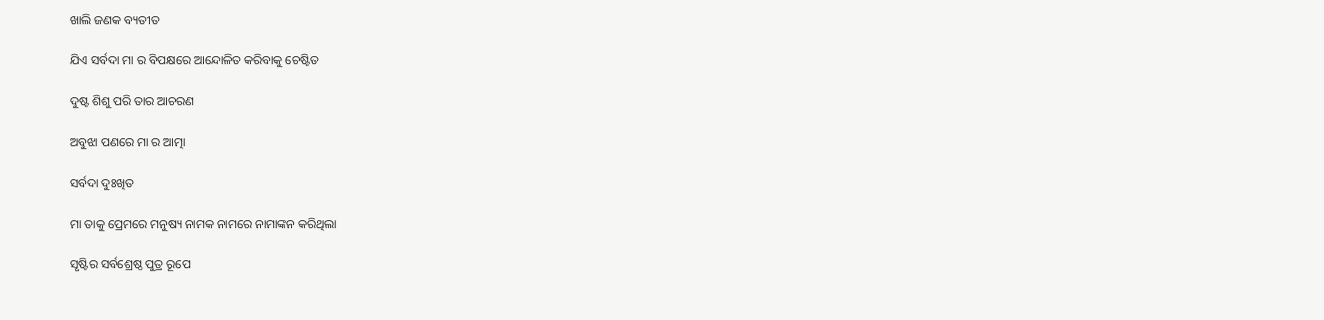ଖାଲି ଜଣକ ବ୍ୟତୀତ

ଯିଏ ସର୍ବଦା ମା ର ବିପକ୍ଷରେ ଆନ୍ଦୋଳିତ କରିବାକୁ ଚେଷ୍ଟିତ

ଦୁଷ୍ଟ ଶିଶୁ ପରି ତାର ଆଚରଣ

ଅବୁଝା ପଣରେ ମା ର ଆତ୍ମା

ସର୍ବଦା ଦୁଃଖିତ

ମା ତାକୁ ପ୍ରେମରେ ମନୁଷ୍ୟ ନାମକ ନାମରେ ନାମାଙ୍କନ କରିଥିଲା

ସୃଷ୍ଟିର ସର୍ବଶ୍ରେଷ୍ଠ ପୁତ୍ର ରୂପେ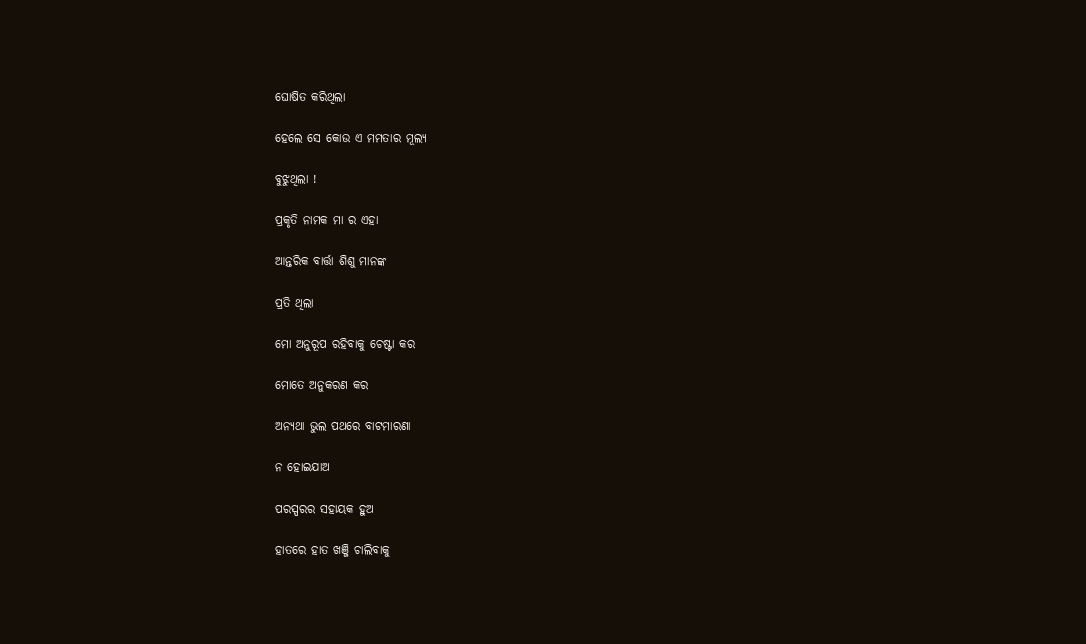ଘୋଷିତ କରିଥିଲା

ହେଲେ ସେ କୋଉ ଏ ମମତାର ମୂଲ୍ୟ

ବୁଝୁଥିଲା !

ପ୍ରକୃତି ନାମକ ମା ର ଏହା

ଆନ୍ତରିକ ବାର୍ତ୍ତା ଶିଶୁ ମାନଙ୍କ

ପ୍ରତି ଥିଲା

ମୋ ଅନୁରୂପ ରହିବାକୁ ଚେଷ୍ଟା କର

ମୋତେ ଅନୁକରଣ କର

ଅନ୍ୟଥା ଭୁଲ ପଥରେ ବାଟମାରଣା

ନ ହୋଇଯାଅ

ପରସ୍ପରର ସହାୟକ ହୁଅ

ହାତରେ ହାତ ଖଞ୍ଜି ଚାଲିବାକୁ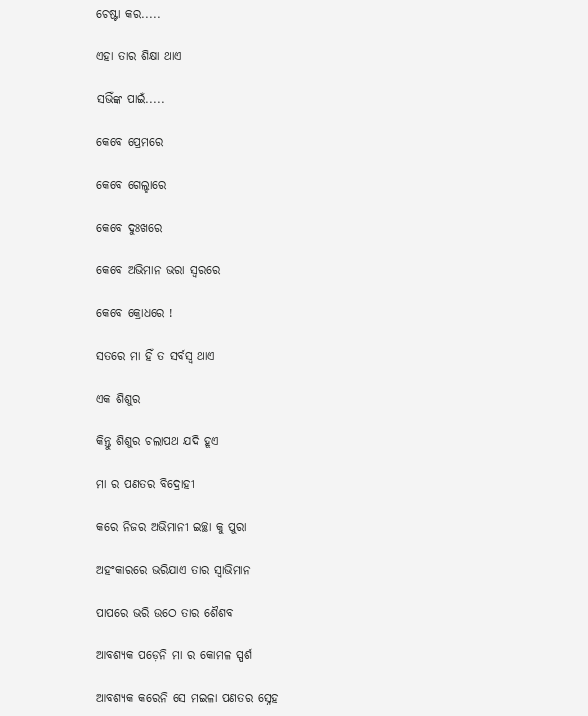ଚେଷ୍ଟା କର.....

ଏହା ତାର ଶିକ୍ଷା ଥାଏ

ସଭିଁଙ୍କ ପାଇଁ.....

କେବେ ପ୍ରେମରେ

କେବେ ଗେଲ୍ହାରେ

କେବେ ଦୁଃଖରେ

କେବେ ଅଭିମାନ ଭରା ସ୍ୱରରେ

କେବେ କ୍ରୋଧରେ !

ସତରେ ମା ହିଁ ତ ସର୍ବସ୍ବ ଥାଏ

ଏକ ଶିଶୁର

କିନ୍ତୁ ଶିଶୁର ଚଲାପଥ ଯଦି ହୂଏ

ମା ର ପଣତର ବିଦ୍ରୋହୀ

କରେ ନିଜର ଅଭିମାନୀ ଇଚ୍ଛା କୁ ପୁରା

ଅହଂକାରରେ ଭରିଯାଏ ତାର ସ୍ୱାଭିମାନ

ପାପରେ ଭରି ଉଠେ ତାର ଶୈଶବ

ଆବଶ୍ୟକ ପଡ଼େନି ମା ର କୋମଳ ସ୍ପର୍ଶ

ଆବଶ୍ୟକ କରେନି ସେ ମଇଳା ପଣତର ସ୍ନେହ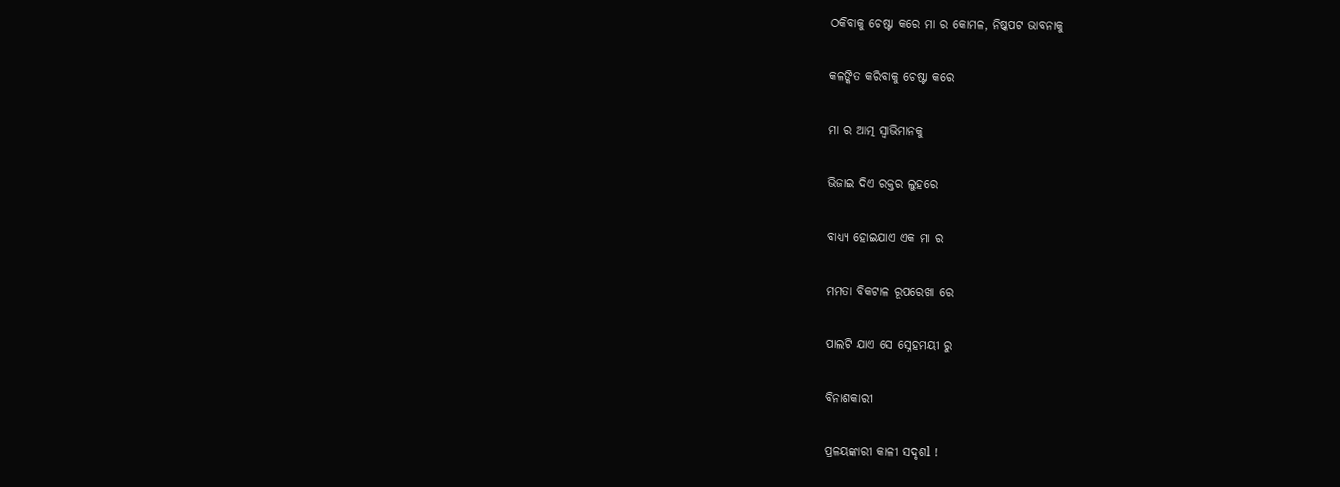ଠକିବାକୁ ଚେଷ୍ଟା କରେ ମା ର କୋମଳ, ନିଷ୍କପଟ ଭାବନାକୁ

କଳଙ୍କିତ କରିବାକୁ ଚେଷ୍ଟା କରେ

ମା ର ଆତ୍ମ ସ୍ୱାଭିମାନକୁ

ଭିଜାଇ ଦିଏ ରକ୍ତର ଲୁହରେ

ବାଧ୍ୟ୍ୟ ହୋଇଯାଏ ଏକ ମା ର

ମମତା ବିକଟାଳ ରୂପରେଖା ରେ

ପାଲଟି ଯାଏ ସେ ସ୍ନେହମୟୀ ରୁ

ବିନାଶକାରୀ

ପ୍ରଳୟଙ୍କାରୀ କାଳୀ ସଦୃଶl !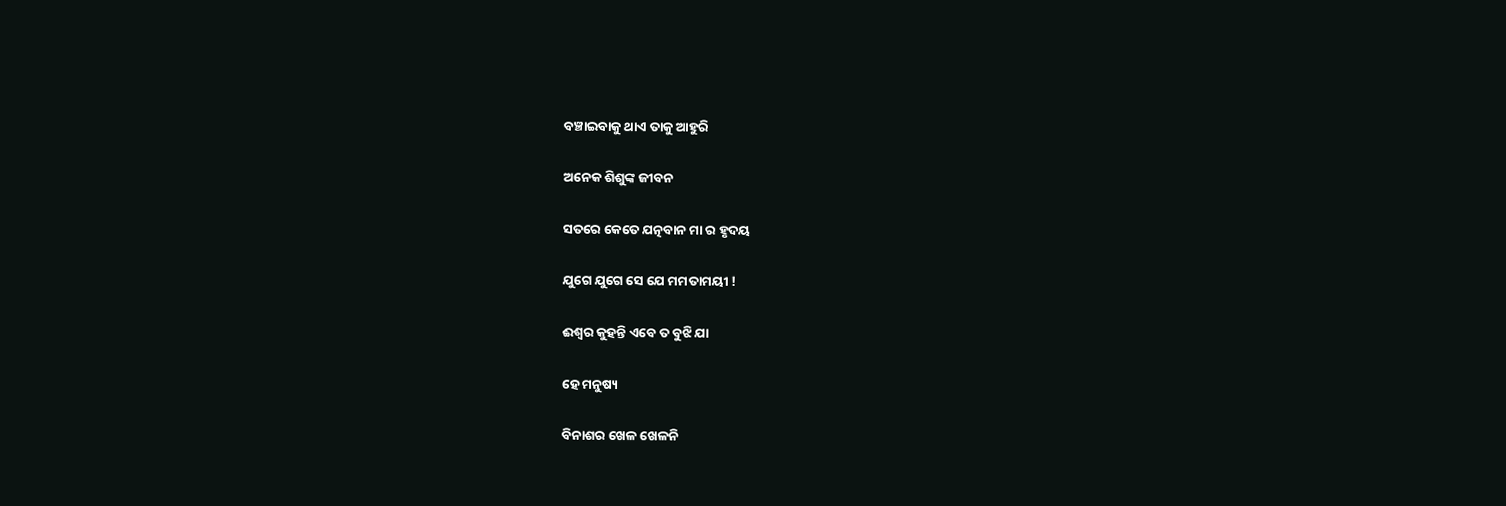ବଞ୍ଚାଇବାକୁ ଥାଏ ତାକୁ ଆହୁରି

ଅନେକ ଶିଶୁଙ୍କ ଜୀବନ

ସତରେ କେତେ ଯତ୍ନବାନ ମା ର ହୃଦୟ

ଯୁଗେ ଯୁଗେ ସେ ଯେ ମମତାମୟୀ !

ଈଶ୍ୱର କୁହନ୍ତି ଏବେ ତ ବୁଝି ଯା

ହେ ମନୁଷ୍ୟ

ବିନାଶର ଖେଳ ଖେଳନି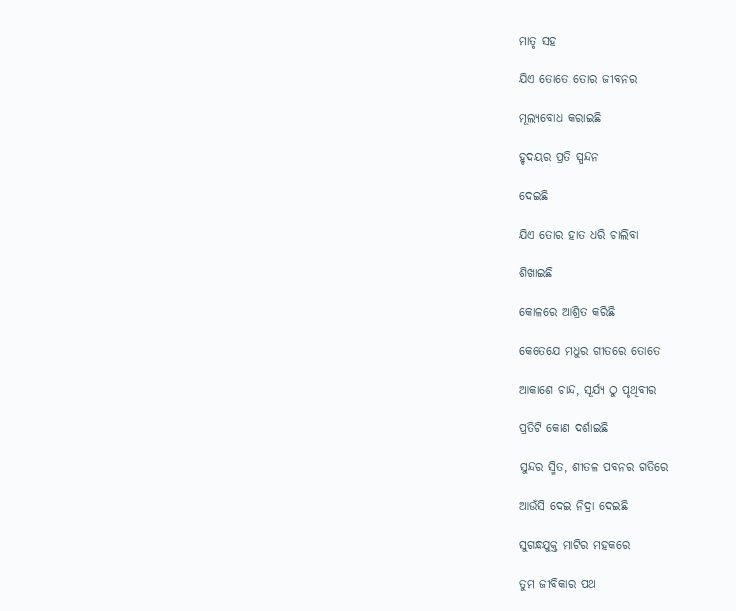ମାତୃ ସହ

ଯିଏ ତୋତେ ତୋର ଜୀବନର

ମୂଲ୍ୟବୋଧ କରାଇଛି

ହୃଦୟର ପ୍ରତି ସ୍ପନ୍ଦନ

ଦେଇଛି

ଯିଏ ତୋର ହାତ ଧରି ଚାଲିବା

ଶିଖାଇଛି

କୋଳରେ ଆଶ୍ରିତ କରିଛି

କେତେଯେ ମଧୁର ଗୀତରେ ତୋତେ

ଆକାଶେ ଚାନ୍ଦ, ସୂର୍ଯ୍ୟ ଠୁ ପୃଥିବୀର

ପ୍ରତିଟି କୋଣ ଦର୍ଶାଇଛି

ସୁନ୍ଦର ସ୍ମିତ, ଶୀତଳ ପବନର ଗତିରେ

ଆଉଁସି ଦେଇ ନିଦ୍ରା ଦେଇଛି

ସୁଗନ୍ଧଯୁକ୍ତ ମାଟିର ମହକରେ

ତୁମ ଜୀବିକାର ପଥ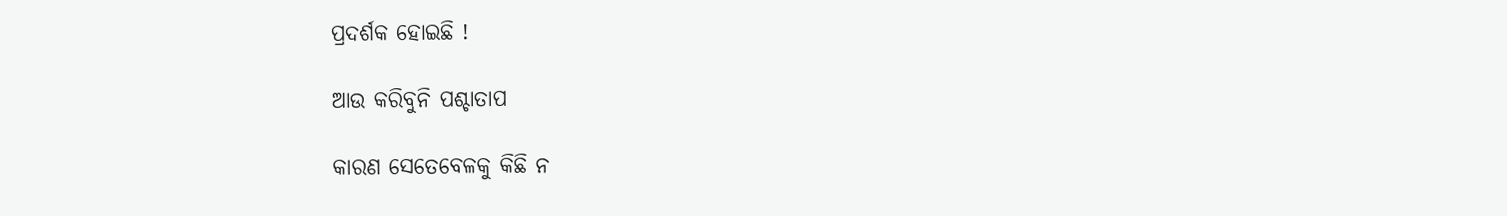ପ୍ରଦର୍ଶକ ହୋଇଛି !

ଆଉ କରିବୁନି ପଶ୍ଚାତାପ

କାରଣ ସେତେବେଳକୁ କିଛି ନ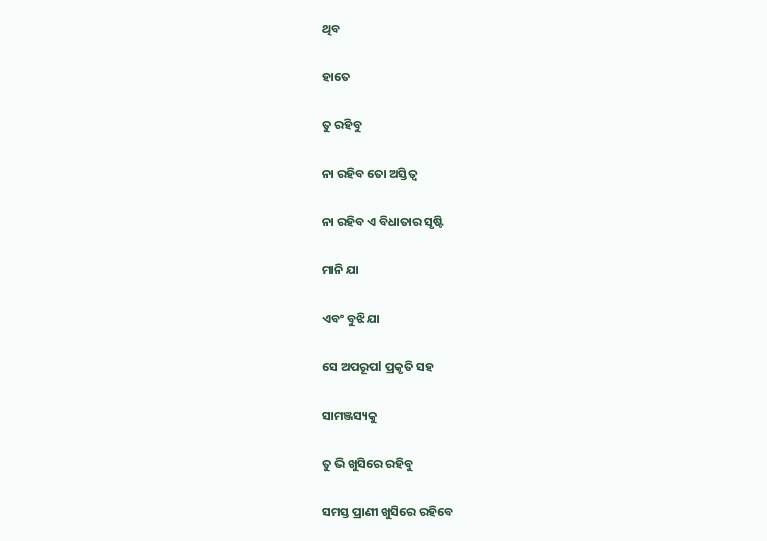ଥିବ

ହାତେ

ତୁ ରହିବୁ

ନା ରହିବ ତୋ ଅସ୍ତିତ୍ବ

ନା ରହିବ ଏ ବିଧାତାର ସୃଷ୍ଟି

ମାନି ଯା

ଏବଂ ବୁଝି ଯା

ସେ ଅପରୂପl ପ୍ରକୃତି ସହ

ସାମଞ୍ଜସ୍ୟକୁ

ତୁ ଭି ଖୁସିରେ ରହିବୁ

ସମସ୍ତ ପ୍ରାଣୀ ଖୁସିରେ ରହିବେ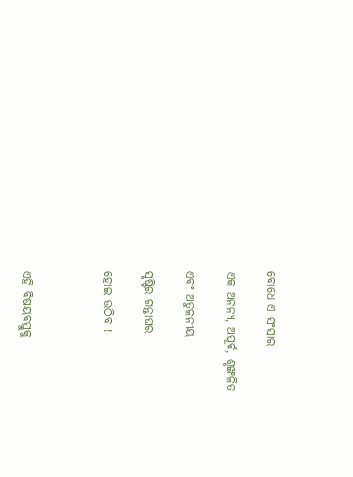ବୋଧେ ଏ ସଂସାର

ଏକ ଅନନ୍ୟ, ଅପୂର୍ଵ, ଶୃଙ୍ଖଳିତ

ଏବଂ ଅତୁଳନୀୟ

ସୃଷ୍ଟିର ଗନ୍ତାଘର

ହୋଇ ଉଠିବ !



ଏହି ବିଷୟବସ୍ତୁକୁ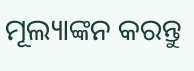ମୂଲ୍ୟାଙ୍କନ କରନ୍ତୁ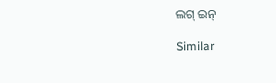ଲଗ୍ ଇନ୍

Similar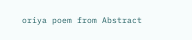oriya poem from Abstract